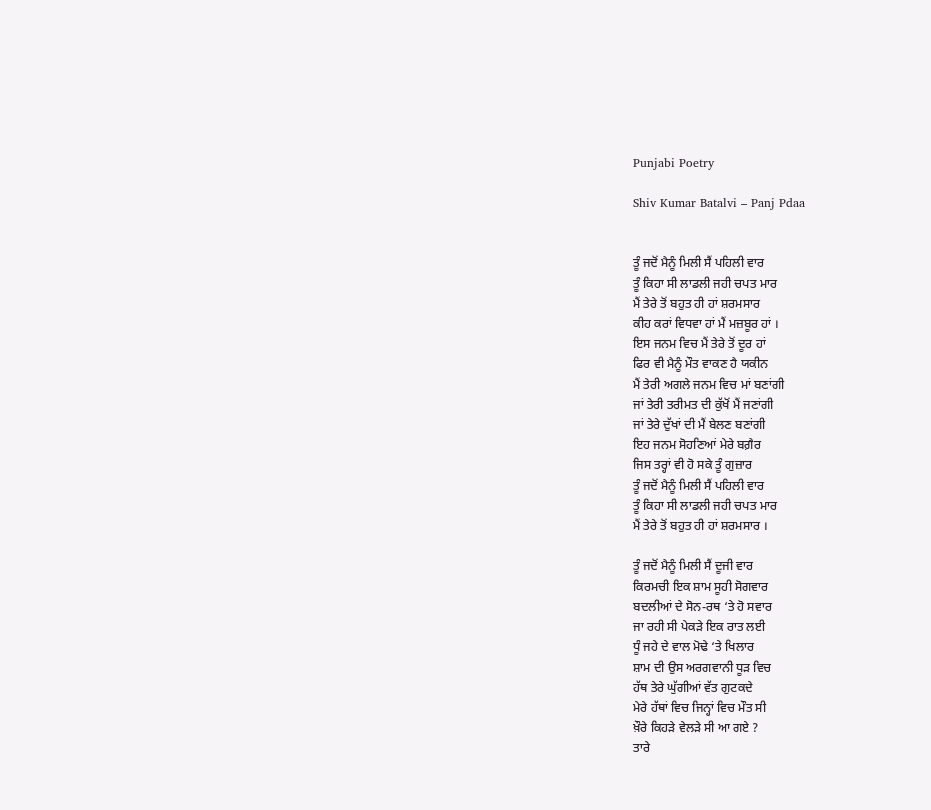Punjabi Poetry

Shiv Kumar Batalvi – Panj Pdaa


ਤੂੰ ਜਦੋਂ ਮੈਨੂੰ ਮਿਲੀ ਸੈਂ ਪਹਿਲੀ ਵਾਰ
ਤੂੰ ਕਿਹਾ ਸੀ ਲਾਡਲੀ ਜਹੀ ਚਪਤ ਮਾਰ
ਮੈਂ ਤੇਰੇ ਤੋਂ ਬਹੁਤ ਹੀ ਹਾਂ ਸ਼ਰਮਸਾਰ
ਕੀਹ ਕਰਾਂ ਵਿਧਵਾ ਹਾਂ ਮੈਂ ਮਜ਼ਬੂਰ ਹਾਂ ।
ਇਸ ਜਨਮ ਵਿਚ ਮੈਂ ਤੇਰੇ ਤੋਂ ਦੂਰ ਹਾਂ
ਫਿਰ ਵੀ ਮੈਨੂੰ ਮੌਤ ਵਾਕਣ ਹੈ ਯਕੀਨ
ਮੈਂ ਤੇਰੀ ਅਗਲੇ ਜਨਮ ਵਿਚ ਮਾਂ ਬਣਾਂਗੀ
ਜਾਂ ਤੇਰੀ ਤਰੀਮਤ ਦੀ ਕੁੱਖੋਂ ਮੈਂ ਜਣਾਂਗੀ
ਜਾਂ ਤੇਰੇ ਦੁੱਖਾਂ ਦੀ ਮੈਂ ਬੇਲਣ ਬਣਾਂਗੀ
ਇਹ ਜਨਮ ਸੋਹਣਿਆਂ ਮੇਰੇ ਬਗ਼ੈਰ
ਜਿਸ ਤਰ੍ਹਾਂ ਵੀ ਹੋ ਸਕੇ ਤੂੰ ਗੁਜ਼ਾਰ
ਤੂੰ ਜਦੋਂ ਮੈਨੂੰ ਮਿਲੀ ਸੈਂ ਪਹਿਲੀ ਵਾਰ
ਤੂੰ ਕਿਹਾ ਸੀ ਲਾਡਲੀ ਜਹੀ ਚਪਤ ਮਾਰ
ਮੈਂ ਤੇਰੇ ਤੋਂ ਬਹੁਤ ਹੀ ਹਾਂ ਸ਼ਰਮਸਾਰ ।

ਤੂੰ ਜਦੋਂ ਮੈਨੂੰ ਮਿਲੀ ਸੈਂ ਦੂਜੀ ਵਾਰ
ਕਿਰਮਚੀ ਇਕ ਸ਼ਾਮ ਸੂਹੀ ਸੋਗਵਾਰ
ਬਦਲੀਆਂ ਦੇ ਸੋਨ-ਰਥ ‘ਤੇ ਹੋ ਸਵਾਰ
ਜਾ ਰਹੀ ਸੀ ਪੇਕੜੇ ਇਕ ਰਾਤ ਲਈ
ਧੂੰ ਜਹੇ ਦੇ ਵਾਲ ਮੋਢੇ ‘ਤੇ ਖਿਲਾਰ
ਸ਼ਾਮ ਦੀ ਉਸ ਅਰਗਵਾਨੀ ਧੂੜ ਵਿਚ
ਹੱਥ ਤੇਰੇ ਘੁੱਗੀਆਂ ਵੱਤ ਗੁਟਕਦੇ
ਮੇਰੇ ਹੱਥਾਂ ਵਿਚ ਜਿਨ੍ਹਾਂ ਵਿਚ ਮੌਤ ਸੀ
ਖ਼ੌਰੇ ਕਿਹੜੇ ਵੇਲੜੇ ਸੀ ਆ ਗਏ ?
ਤਾਰੇ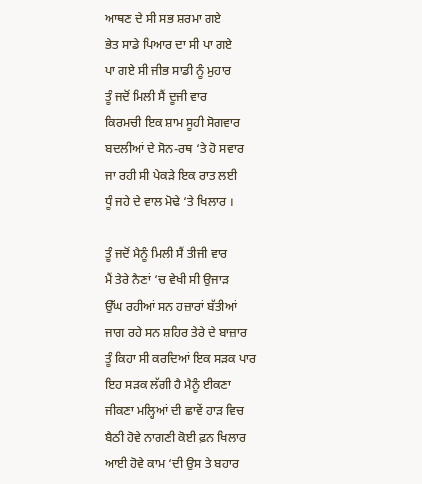ਆਥਣ ਦੇ ਸੀ ਸਭ ਸ਼ਰਮਾ ਗਏ
ਭੇਤ ਸਾਡੇ ਪਿਆਰ ਦਾ ਸੀ ਪਾ ਗਏ
ਪਾ ਗਏ ਸੀ ਜੀਭ ਸਾਡੀ ਨੂੰ ਮੁਹਾਰ
ਤੂੰ ਜਦੋਂ ਮਿਲੀ ਸੈਂ ਦੂਜੀ ਵਾਰ
ਕਿਰਮਚੀ ਇਕ ਸ਼ਾਮ ਸੂਹੀ ਸੋਗਵਾਰ
ਬਦਲੀਆਂ ਦੇ ਸੋਨ-ਰਥ ‘ਤੇ ਹੋ ਸਵਾਰ
ਜਾ ਰਹੀ ਸੀ ਪੇਕੜੇ ਇਕ ਰਾਤ ਲਈ
ਧੂੰ ਜਹੇ ਦੇ ਵਾਲ ਮੋਢੇ ‘ਤੇ ਖਿਲਾਰ ।

ਤੂੰ ਜਦੋਂ ਮੈਨੂੰ ਮਿਲੀ ਸੈਂ ਤੀਜੀ ਵਾਰ
ਮੈਂ ਤੇਰੇ ਨੈਣਾਂ ‘ਚ ਵੇਖੀ ਸੀ ਉਜਾੜ
ਉੱਘ ਰਹੀਆਂ ਸਨ ਹਜ਼ਾਰਾਂ ਬੱਤੀਆਂ
ਜਾਗ ਰਹੇ ਸਨ ਸ਼ਹਿਰ ਤੇਰੇ ਦੇ ਬਾਜ਼ਾਰ
ਤੂੰ ਕਿਹਾ ਸੀ ਕਰਦਿਆਂ ਇਕ ਸੜਕ ਪਾਰ
ਇਹ ਸੜਕ ਲੱਗੀ ਹੈ ਮੈਨੂੰ ਈਕਣਾ
ਜੀਕਣਾ ਮਲ੍ਹਿਆਂ ਦੀ ਛਾਵੇਂ ਹਾੜ ਵਿਚ
ਬੈਠੀ ਹੋਵੇ ਨਾਗਣੀ ਕੋਈ ਫ਼ਨ ਖਿਲਾਰ
ਆਈ ਹੋਵੇ ਕਾਮ ‘ਦੀ ਉਸ ਤੇ ਬਹਾਰ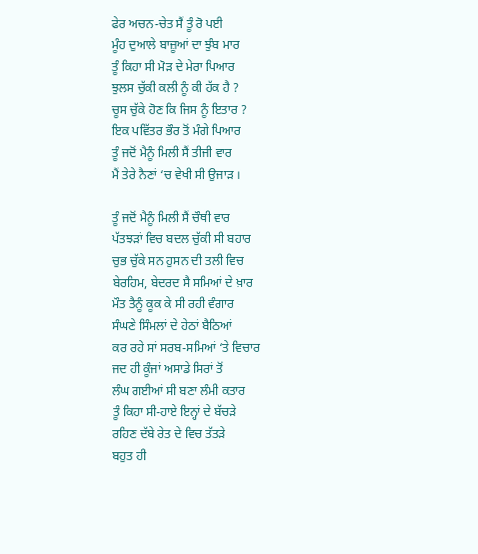ਫੇਰ ਅਚਨ-ਚੇਤ ਸੈਂ ਤੂੰ ਰੋ ਪਈ
ਮੂੰਹ ਦੁਆਲੇ ਬਾਜ਼ੂਆਂ ਦਾ ਝੁੰਬ ਮਾਰ
ਤੂੰ ਕਿਹਾ ਸੀ ਮੋੜ ਦੇ ਮੇਰਾ ਪਿਆਰ
ਝੁਲਸ ਚੁੱਕੀ ਕਲੀ ਨੂੰ ਕੀ ਹੱਕ ਹੈ ?
ਚੂਸ ਚੁੱਕੇ ਹੋਣ ਕਿ ਜਿਸ ਨੂੰ ਇਤਾਰ ?
ਇਕ ਪਵਿੱਤਰ ਭੌਰ ਤੋਂ ਮੰਗੇ ਪਿਆਰ
ਤੂੰ ਜਦੋਂ ਮੈਨੂੰ ਮਿਲੀ ਸੈਂ ਤੀਜੀ ਵਾਰ
ਮੈਂ ਤੇਰੇ ਨੈਣਾਂ ‘ਚ ਵੇਖੀ ਸੀ ਉਜਾੜ ।

ਤੂੰ ਜਦੋਂ ਮੈਨੂੰ ਮਿਲੀ ਸੈਂ ਚੌਥੀ ਵਾਰ
ਪੱਤਝੜਾਂ ਵਿਚ ਬਦਲ ਚੁੱਕੀ ਸੀ ਬਹਾਰ
ਚੁਭ ਚੁੱਕੇ ਸਨ ਹੁਸਨ ਦੀ ਤਲੀ ਵਿਚ
ਬੇਰਹਿਮ, ਬੇਦਰਦ ਸੈ ਸਮਿਆਂ ਦੇ ਖ਼ਾਰ
ਮੌਤ ਤੈਨੂੰ ਕੂਕ ਕੇ ਸੀ ਰਹੀ ਵੰਗਾਰ
ਸੰਘਣੇ ਸਿੰਮਲਾਂ ਦੇ ਹੇਠਾਂ ਬੈਠਿਆਂ
ਕਰ ਰਹੇ ਸਾਂ ਸਰਬ-ਸਮਿਆਂ ‘ਤੇ ਵਿਚਾਰ
ਜਦ ਹੀ ਕੂੰਜਾਂ ਅਸਾਡੇ ਸਿਰਾਂ ਤੋਂ
ਲੰਘ ਗਈਆਂ ਸੀ ਬਣਾ ਲੰਮੀ ਕਤਾਰ
ਤੂੰ ਕਿਹਾ ਸੀ-ਹਾਏ ਇਨ੍ਹਾਂ ਦੇ ਬੱਚੜੇ
ਰਹਿਣ ਦੱਬੇ ਰੇਤ ਦੇ ਵਿਚ ਤੱਤੜੇ
ਬਹੁਤ ਹੀ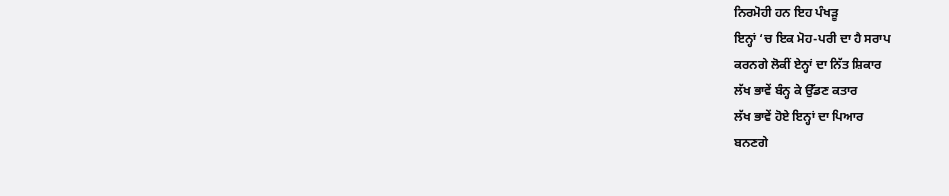ਨਿਰਮੋਹੀ ਹਨ ਇਹ ਪੰਖੜੂ
ਇਨ੍ਹਾਂ ‘ਚ ਇਕ ਮੋਹ-ਪਰੀ ਦਾ ਹੈ ਸਰਾਪ
ਕਰਨਗੇ ਲੋਕੀਂ ਏਨ੍ਹਾਂ ਦਾ ਨਿੱਤ ਸ਼ਿਕਾਰ
ਲੱਖ ਭਾਵੇਂ ਬੰਨ੍ਹ ਕੇ ਉੱਡਣ ਕਤਾਰ
ਲੱਖ ਭਾਵੇਂ ਹੋਏ ਇਨ੍ਹਾਂ ਦਾ ਪਿਆਰ
ਬਨਣਗੇ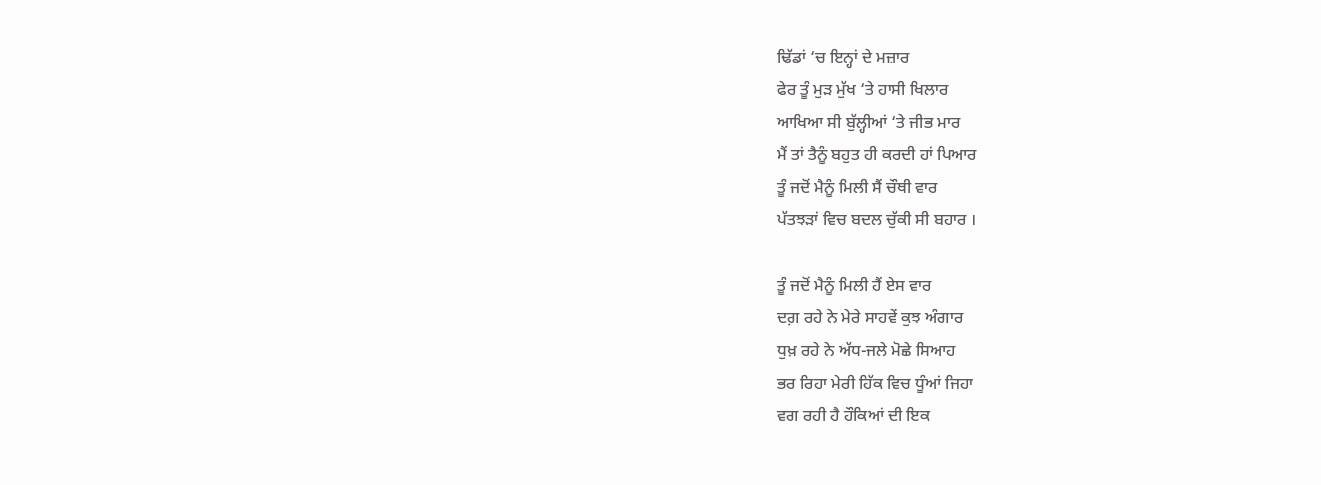ਢਿੱਡਾਂ ‘ਚ ਇਨ੍ਹਾਂ ਦੇ ਮਜ਼ਾਰ
ਫੇਰ ਤੂੰ ਮੁੜ ਮੁੱਖ ‘ਤੇ ਹਾਸੀ ਖਿਲਾਰ
ਆਖਿਆ ਸੀ ਬੁੱਲ੍ਹੀਆਂ ‘ਤੇ ਜੀਭ ਮਾਰ
ਮੈਂ ਤਾਂ ਤੈਨੂੰ ਬਹੁਤ ਹੀ ਕਰਦੀ ਹਾਂ ਪਿਆਰ
ਤੂੰ ਜਦੋਂ ਮੈਨੂੰ ਮਿਲੀ ਸੈਂ ਚੌਥੀ ਵਾਰ
ਪੱਤਝੜਾਂ ਵਿਚ ਬਦਲ ਚੁੱਕੀ ਸੀ ਬਹਾਰ ।

ਤੂੰ ਜਦੋਂ ਮੈਨੂੰ ਮਿਲੀ ਹੈਂ ਏਸ ਵਾਰ
ਦਗ਼ ਰਹੇ ਨੇ ਮੇਰੇ ਸਾਹਵੇਂ ਕੁਝ ਅੰਗਾਰ
ਧੁਖ਼ ਰਹੇ ਨੇ ਅੱਧ-ਜਲੇ ਮੋਛੇ ਸਿਆਹ
ਭਰ ਰਿਹਾ ਮੇਰੀ ਹਿੱਕ ਵਿਚ ਧੂੰਆਂ ਜਿਹਾ
ਵਗ ਰਹੀ ਹੈ ਹੌਕਿਆਂ ਦੀ ਇਕ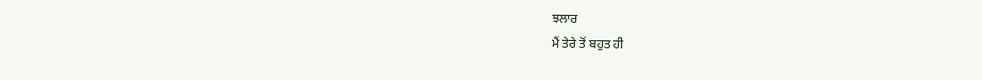ਝਲਾਰ
ਮੈਂ ਤੇਰੇ ਤੋਂ ਬਹੁਤ ਹੀ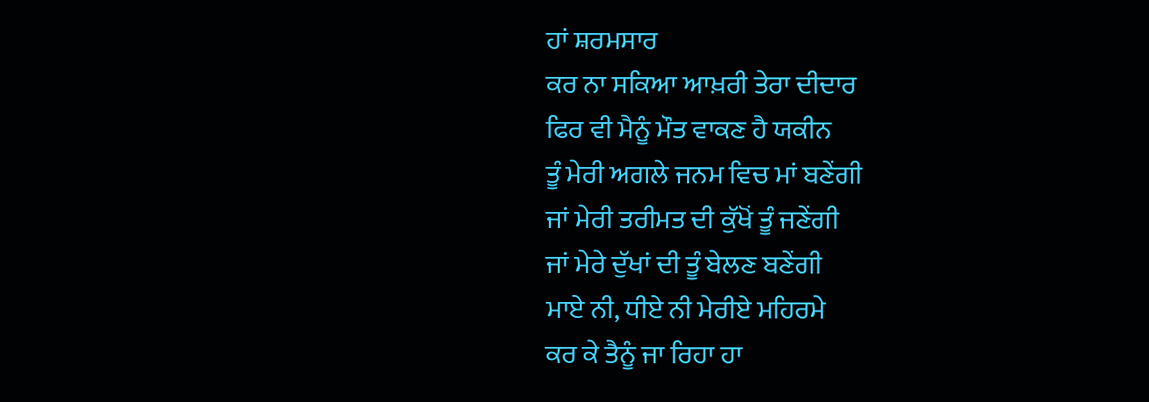ਹਾਂ ਸ਼ਰਮਸਾਰ
ਕਰ ਨਾ ਸਕਿਆ ਆਖ਼ਰੀ ਤੇਰਾ ਦੀਦਾਰ
ਫਿਰ ਵੀ ਮੈਨੂੰ ਮੌਤ ਵਾਕਣ ਹੈ ਯਕੀਨ
ਤੂੰ ਮੇਰੀ ਅਗਲੇ ਜਨਮ ਵਿਚ ਮਾਂ ਬਣੇਂਗੀ
ਜਾਂ ਮੇਰੀ ਤਰੀਮਤ ਦੀ ਕੁੱਖੋਂ ਤੂੰ ਜਣੇਂਗੀ
ਜਾਂ ਮੇਰੇ ਦੁੱਖਾਂ ਦੀ ਤੂੰ ਬੇਲਣ ਬਣੇਂਗੀ
ਮਾਏ ਨੀ, ਧੀਏ ਨੀ ਮੇਰੀਏ ਮਹਿਰਮੇ
ਕਰ ਕੇ ਤੈਨੂੰ ਜਾ ਰਿਹਾ ਹਾ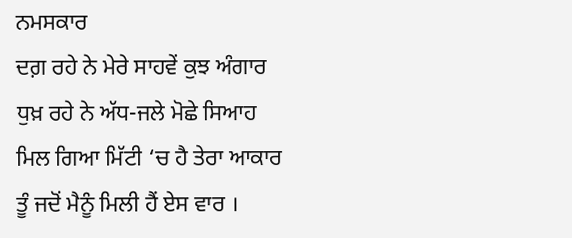ਨਮਸਕਾਰ
ਦਗ਼ ਰਹੇ ਨੇ ਮੇਰੇ ਸਾਹਵੇਂ ਕੁਝ ਅੰਗਾਰ
ਧੁਖ਼ ਰਹੇ ਨੇ ਅੱਧ-ਜਲੇ ਮੋਛੇ ਸਿਆਹ
ਮਿਲ ਗਿਆ ਮਿੱਟੀ ‘ਚ ਹੈ ਤੇਰਾ ਆਕਾਰ
ਤੂੰ ਜਦੋਂ ਮੈਨੂੰ ਮਿਲੀ ਹੈਂ ਏਸ ਵਾਰ ।